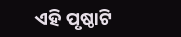ଏହି ପୃଷ୍ଠାଟି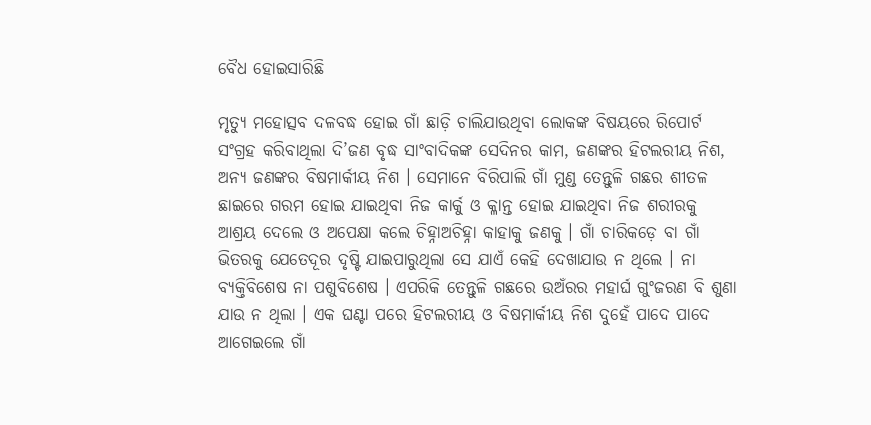ବୈଧ ହୋଇସାରିଛି

ମୃତ୍ୟୁ ମହୋତ୍ସବ ଦଳବଦ୍ଧ ହୋଇ ଗାଁ ଛାଡ଼ି ଚାଲିଯାଉଥିବା ଲୋକଙ୍କ ବିଷୟରେ ରିପୋର୍ଟ ସଂଗ୍ରହ କରିବାଥିଲା ଦି’ଜଣ ବୃଦ୍ଧ ସାଂବାଦିକଙ୍କ ସେଦିନର କାମ, ଜଣଙ୍କର ହିଟଲରୀୟ ନିଶ, ଅନ୍ୟ ଜଣଙ୍କର ବିଷମାର୍କୀୟ ନିଶ । ସେମାନେ ବିରିପାଲି ଗାଁ ମୁଣ୍ଡ ତେନ୍ତୁଳି ଗଛର ଶୀତଳ ଛାଇରେ ଗରମ ହୋଇ ଯାଇଥିବା ନିଜ କାର୍କୁ ଓ କ୍ଳାନ୍ତ ହୋଇ ଯାଇଥିବା ନିଜ ଶରୀରକୁ ଆଶ୍ରୟ ଦେଲେ ଓ ଅପେକ୍ଷା କଲେ ଚିହ୍ନାଅଚିହ୍ନା କାହାକୁ ଜଣକୁ । ଗାଁ ଚାରିକଡ଼େ ବା ଗାଁ ଭିତରକୁ ଯେତେଦୂର ଦୃଷ୍ଟି ଯାଇପାରୁଥିଲା ସେ ଯାଏଁ କେହି ଦେଖାଯାଉ ନ ଥିଲେ । ନା ବ୍ୟକ୍ତିବିଶେଷ ନା ପଶୁବିଶେଷ । ଏପରିକି ତେନ୍ତୁଳି ଗଛରେ ଉଅଁରର ମହାର୍ଘ ଗୁଂଜରଣ ବି ଶୁଣା ଯାଉ ନ ଥିଲା । ଏକ ଘଣ୍ଟା ପରେ ହିଟଲରୀୟ ଓ ବିଷମାର୍କୀୟ ନିଶ ଦୁହେଁ ପାଦେ ପାଦେ ଆଗେଇଲେ ଗାଁ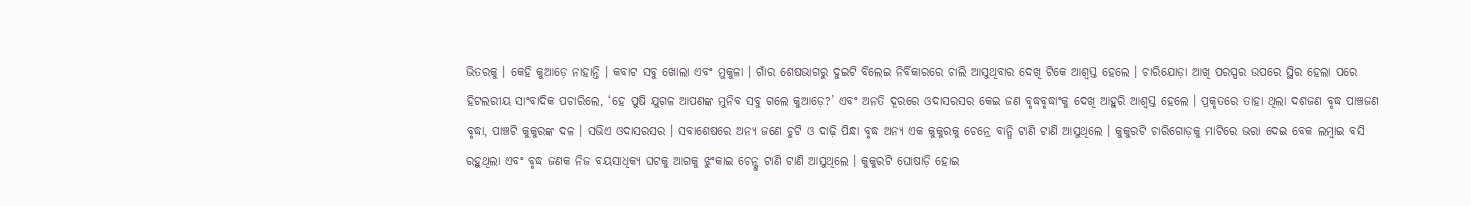ଭିତରକୁ । କେହି କୁଆଡ଼େ ନାହାନ୍ତି । କବାଟ ସବୁ ଖୋଲା ଏବଂ ମୁକୁଳା । ଗାଁର ଶେଷଭାଗରୁ ଦୁଇଟି ବିଲେଇ ନିର୍ବିକାରରେ ଚାଲି ଆସୁଥିବାର ଦେଖି ଟିକେ ଆଶ୍ୱସ୍ତ ହେଲେ । ଚାରିଯୋଡ଼ା ଆଖି ପରସ୍ପର ଉପରେ ସ୍ଥିର ହେଲା ପରେ ହିଟଲରୀୟ ସାଂବାଦିକ ପଚାରିଲେ, ‘ହେ ପୁଷି ଯୁଗଳ ଆପଣଙ୍କ ମୁନିବ ସବୁ ଗଲେ କୁଆଡ଼େ?’ ଏବଂ ଅନତି ଦୂରରେ ଓଦାସରସର କେଇ ଜଣ ବୃଦ୍ଧବୃଦ୍ଧାଂକୁ ଦେଖି ଆହୁରି ଆଶ୍ୱସ୍ତ ହେଲେ । ପ୍ରକୃତରେ ତାହା ଥିଲା ଦଶଜଣ ବୃଦ୍ଧ ପାଞ୍ଚଜଣ ବୃଦ୍ଧା, ପାଞ୍ଚଟି କୁକୁରଙ୍କ ଦଳ । ସଭିଏ ଓଦାସରସର । ସବାଶେଷରେ ଅନ୍ୟ ଜଣେ ଚୁଟି ଓ ଦାଢ଼ି ପିନ୍ଧା ବୃଦ୍ଧ ଅନ୍ୟ ଏକ କୁକୁରକୁ ଚେନ୍ରେ ବାନ୍ଧି ଟାଣି ଟାଣି ଆସୁଥିଲେ । କୁକୁରଟି ଚାରିଗୋଡ଼କୁ ମାଟିରେ ଭରା ଦେଇ ବେକ ଲମ୍ବାଇ ବସି ରହୁଥିଲା ଏବଂ ବୃଦ୍ଧ ଜଣକ ନିଜ ବୟସାଧିକ୍ୟ ଘଟକୁ ଆଗକୁ ଝୁଂକାଇ ଚେନ୍କୁ ଟାଣି ଟାଣି ଆସୁଥିଲେ । କୁକୁରଟି ଘୋଷାଡ଼ି ହୋଇ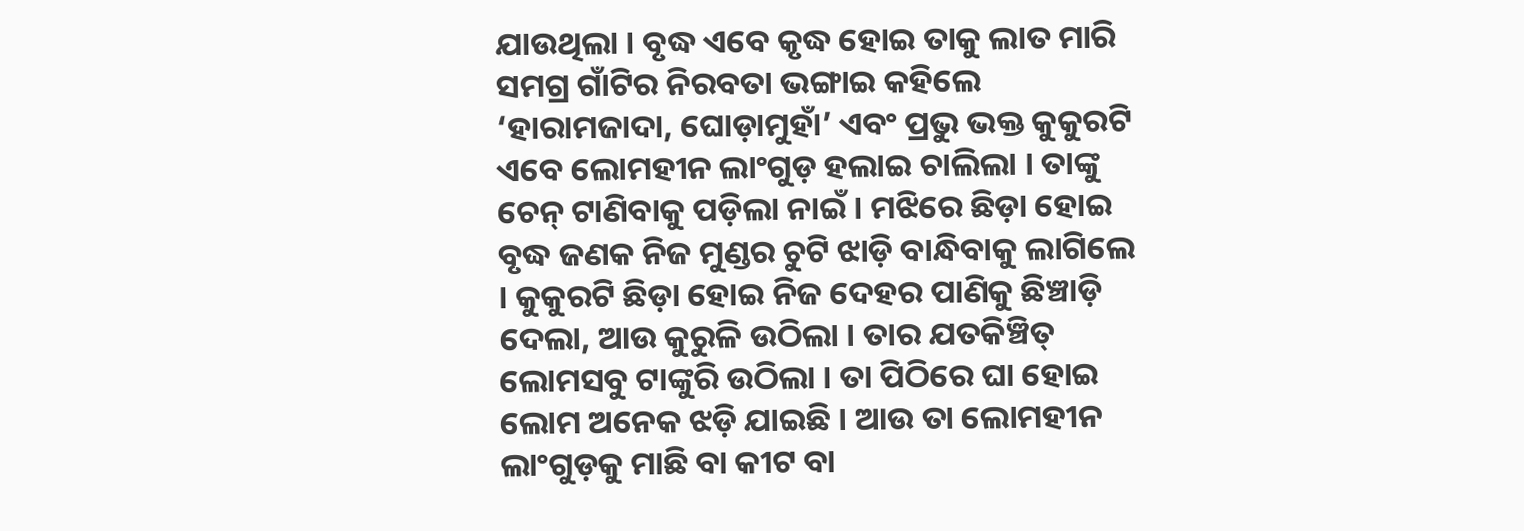ଯାଉଥିଲା । ବୃଦ୍ଧ ଏବେ କୃଦ୍ଧ ହୋଇ ତାକୁ ଲାତ ମାରି ସମଗ୍ର ଗାଁଟିର ନିରବତା ଭଙ୍ଗାଇ କହିଲେ ‘ହାରାମଜାଦା, ଘୋଡ଼ାମୁହାଁ’ ଏବଂ ପ୍ରଭୁ ଭକ୍ତ କୁକୁରଟି ଏବେ ଲୋମହୀନ ଲାଂଗୁଡ଼ ହଲାଇ ଚାଲିଲା । ତାଙ୍କୁ ଚେନ୍ ଟାଣିବାକୁ ପଡ଼ିଲା ନାଇଁ । ମଝିରେ ଛିଡ଼ା ହୋଇ ବୃଦ୍ଧ ଜଣକ ନିଜ ମୁଣ୍ଡର ଚୁଟି ଝାଡ଼ି ବାନ୍ଧିବାକୁ ଲାଗିଲେ । କୁକୁରଟି ଛିଡ଼ା ହୋଇ ନିଜ ଦେହର ପାଣିକୁ ଛିଞ୍ଚାଡ଼ି ଦେଲା, ଆଉ କୁରୁଳି ଉଠିଲା । ତାର ଯତକିଞ୍ଚିତ୍ ଲୋମସବୁ ଟାଙ୍କୁରି ଉଠିଲା । ତା ପିଠିରେ ଘା ହୋଇ ଲୋମ ଅନେକ ଝଡ଼ି ଯାଇଛି । ଆଉ ତା ଲୋମହୀନ ଲାଂଗୁଡ଼କୁ ମାଛି ବା କୀଟ ବା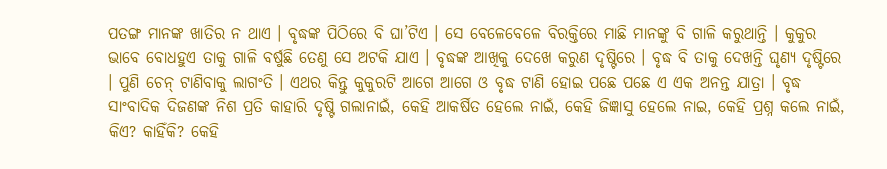ପତଙ୍ଗ ମାନଙ୍କ ଖାତିର ନ ଥାଏ । ବୃଦ୍ଧଙ୍କ ପିଠିରେ ବି ଘା’ଟିଏ । ସେ ବେଳେବେଳେ ବିରକ୍ତିରେ ମାଛି ମାନଙ୍କୁ ବି ଗାଳି କରୁଥାନ୍ତି । କୁକୁର ଭାବେ ବୋଧହୁଏ ତାକୁ ଗାଳି ବର୍ଷୁଛି ତେଣୁ ସେ ଅଟକି ଯାଏ । ବୃଦ୍ଧଙ୍କ ଆଖିକୁ ଦେଖେ କରୁଣ ଦୃଷ୍ଟିରେ । ବୃଦ୍ଧ ବି ତାକୁ ଦେଖନ୍ତି ଘୃଣ୍ୟ ଦୃଷ୍ଟିରେ । ପୁଣି ଚେନ୍ ଟାଣିବାକୁ ଲାଗଂତି । ଏଥର କିନ୍ତୁ କୁକୁରଟି ଆଗେ ଆଗେ ଓ ବୃଦ୍ଧ ଟାଣି ହୋଇ ପଛେ ପଛେ ଏ ଏକ ଅନନ୍ତ ଯାତ୍ରା । ବୃଦ୍ଧ ସାଂବାଦିକ ଦିଜଣଙ୍କ ନିଶ ପ୍ରତି କାହାରି ଦୃଷ୍ଟି ଗଲାନାଇଁ, କେହି ଆକର୍ଷିତ ହେଲେ ନାଇଁ, କେହି ଜିଜ୍ଞାସୁ ହେଲେ ନାଇ, କେହି ପ୍ରଶ୍ନ କଲେ ନାଇଁ, କିଏ? କାହିଁକି? କେହି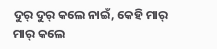ଦୁର୍ ଦୁର୍ କଲେ ନାଇଁ, କେହି ମାର୍ ମାର୍ କଲେ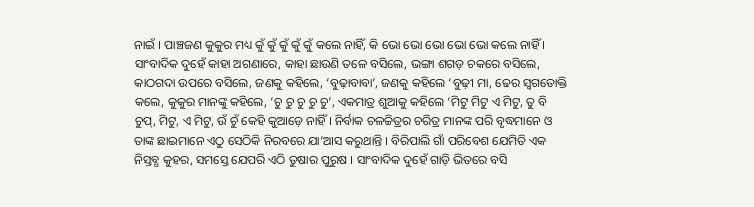ନାଇଁ । ପାଞ୍ଚଜଣ କୁକୁର ମଧ୍ୟ କୁଁ କୁଁ କୁଁ କୁଁ କୁଁ କଲେ ନାହିଁ, କି ଭୋ ଭୋ ଭୋ ଭୋ ଭୋ କଲେ ନାହିଁ । ସାଂବାଦିକ ଦୁହେଁ କାହା ଅଗଣାରେ, କାହା ଛାଉଣି ତଳେ ବସିଲେ, ଭଙ୍ଗା ଶଗଡ଼ ଚକରେ ବସିଲେ, କାଠଗଦା ଉପରେ ବସିଲେ, ଜଣକୁ କହିଲେ, ‘ବୁଢ଼ାବାବା’, ଜଣକୁ କହିଲେ ‘ବୁଢ଼ୀ ମା, ଢେର ସ୍ୱଗତୋକ୍ତି କଲେ, କୁକୁର ମାନଙ୍କୁ କହିଲେ, ‘ଚୁ ଚୁ ଚୁ ଚୁ ଚୁ’, ଏକମାତ୍ର ଶୁଆକୁ କହିଲେ ‘ମିଟୁ ମିଟୁ ଏ ମିଟୁ, ତୁ ବି ଚୁପ୍, ମିଟୁ, ଏ ମିଟୁ, ଉଁ ଚୁଁ କେହି କୁଆଡ଼େ ନାହିଁ । ନିର୍ବାକ ଚଳଚ୍ଚିତ୍ରର ଚରିତ୍ର ମାନଙ୍କ ପରି ବୃଦ୍ଧମାନେ ଓ ତାଙ୍କ ଛାଇମାନେ ଏଠୁ ସେଠିକି ନିରବରେ ଯା’ଆସ କରୁଥାନ୍ତି । ବିରିପାଲି ଗାଁ ପରିବେଶ ଯେମିତି ଏକ ନିସ୍ତବ୍ଧ କୁହର, ସମସ୍ତେ ଯେପରି ଏଠି ତୁଷାର ପୁରୁଷ । ସାଂବାଦିକ ଦୁହେଁ ଗାଡ଼ି ଭିତରେ ବସି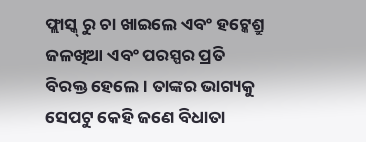ଫ୍ଲାସ୍କ୍ ରୁ ଚା ଖାଇଲେ ଏବଂ ହଟ୍କେଶ୍ରୁ ଜଳଖିଆ ଏବଂ ପରସ୍ପର ପ୍ରତି ବିରକ୍ତ ହେଲେ । ତାଙ୍କର ଭାଗ୍ୟକୁ ସେପଟୁ କେହି ଜଣେ ବିଧାତା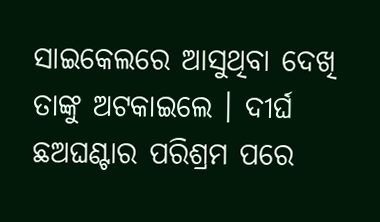ସାଇକେଲରେ ଆସୁଥିବା ଦେଖି ତାଙ୍କୁ ଅଟକାଇଲେ । ଦୀର୍ଘ ଛଅଘଣ୍ଟାର ପରିଶ୍ରମ ପରେ